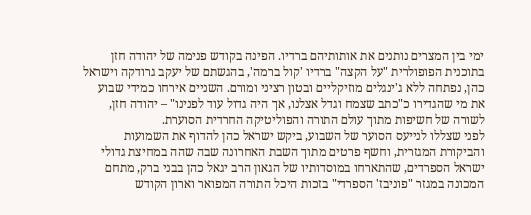ימי בין המצרים נותנים את אותותיהם ברדיו. הפינה בקודש פנימה של יהודה חזן בתוכנית הפופולרית "על הקצה" ברדיו 'קול ברמה', בהגשתם של יעקב גרודקה וישראל כהן, נפתחה ללא ג'ינגלים מוזיקליים ובטון רציני ומורם. השניים אירחו כמידי שבוע את מי שהגדירו כ"כתב שצמח וגדל אצלנו, אך היה גדול עוד לפנינו" – יהודה חזן, לשורה של חשיפות מתוך עולם התורה והפוליטיקה החרדית הסוערת.
לפני שצללו לנייעס הסוער של השבוע, ביקש ישראל כהן להדוף את השמועות והביקורת המגזרית, וחשף פרטים מתוך השבת האחרונה שבה שהה במחיצת גדולי ישראל הספרדים, שהתארחו במוסדותיו של הגאון הרב יגאל כהן בבני ברק, מתחם המכונה במגזר "פוניבז' הספרדי" בזכות היכל התורה המפואר וארון הקודש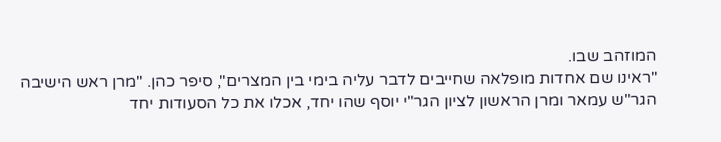המוזהב שבו.
"ראינו שם אחדות מופלאה שחייבים לדבר עליה בימי בין המצרים", סיפר כהן. "מרן ראש הישיבה הגר"ש עמאר ומרן הראשון לציון הגר"י יוסף שהו יחד, אכלו את כל הסעודות יחד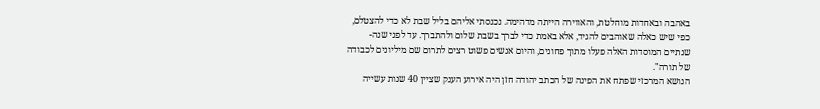באהבה ובאחדות מוחלטת, והאווירה הייתה מדהימה. נכנסתי אליהם בליל שבת לא כדי להצטלם, כפי שיש כאלה שאוהבים להגיד, אלא באמת כדי לברך בשבת שלום ולהתברך. עד לפני שנה-שנתיים המוסדות האלה פעלו מתוך פחונים, והיום אנשים פשוט רצים לתרום שם מיליונים לכבודה של תורה".
הנושא המרכזי שפתח את הפינה של הכתב יהודה חזן היה אירוע הענק שציין 40 שנות עשייה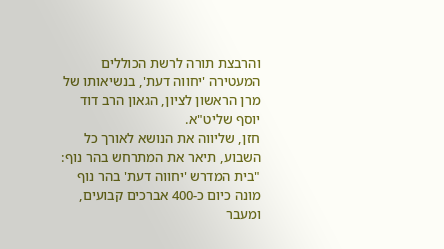והרבצת תורה לרשת הכוללים המעטירה 'יחווה דעת', בנשיאותו של מרן הראשון לציון, הגאון הרב דוד יוסף שליט"א.
חזן, שליווה את הנושא לאורך כל השבוע, תיאר את המתרחש בהר נוף: "בית המדרש 'יחווה דעת' בהר נוף מונה כיום כ-400 אברכים קבועים, ומעבר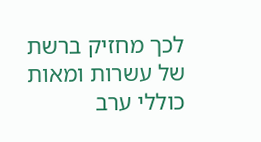לכך מחזיק ברשת של עשרות ומאות כוללי ערב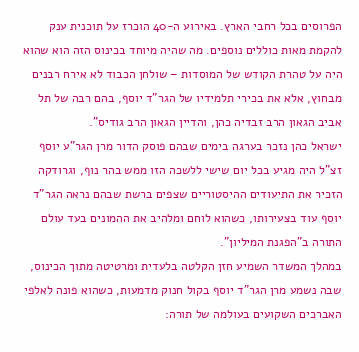הפרוסים בכל רחבי הארץ. באירוע ה-40 הוכרז על תוכנית ענק להקמת מאות כוללים נוספים. מה שהיה מיוחד בכינוס הזה הוא שהוא היה על טהרת הקודש של המוסדות – שולחן הכבוד לא אירח רבנים מבחוץ, אלא את בכירי תלמידיו של הגר"ד יוסף, בהם רבה של תל אביב הגאון הרב זבדיה כהן, והדיין הגאון הרב גודיס".
ישראל כהן נזכר בערגה בימים שבהם פוסק הדור מרן הגר"ע יוסף זצ"ל היה מגיע בכל יום שישי ללשכה הזו ממש בהר נוף, וגרודקה הזכיר את התיעודים ההיסטוריים שצפים ברשת שבהם נראה הגר"ד יוסף עוד בצעירותו, כשהוא לוחם ומלהיב את ההמונים בעד עולם התורה ב"הפגנת המיליון".
במהלך המשדר השמיע חזן הקלטה בלעדית ומרטיטה מתוך הכינוס, שבה נשמע מרן הגר"ד יוסף בקול חנוק מדמעות, כשהוא פונה לאלפי האברכים השקועים בעולמה של תורה: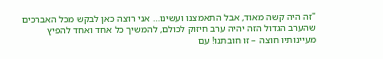"זה היה קשה מאוד, אבל התאמצנו ועשינו… אני רוצה כאן לבקש מכל האברכים שהערב הגדול הזה יהיה ערב חיזוק לכולם, להמשיך כל אחד ואחד להפיץ מעיינותיו חוצה – זו חובתנו! עם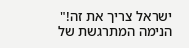ישראל צריך את זה!"
הנימה המתרגשת של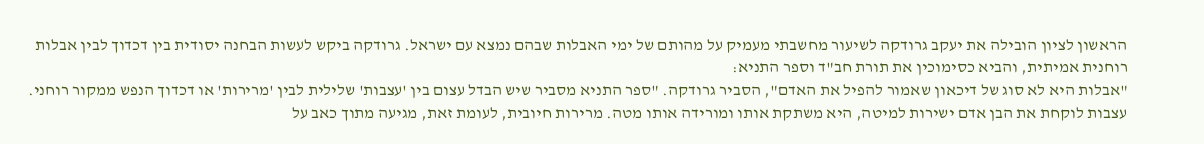הראשון לציון הובילה את יעקב גרודקה לשיעור מחשבתי מעמיק על מהותם של ימי האבלות שבהם נמצא עם ישראל. גרודקה ביקש לעשות הבחנה יסודית בין דכדוך לבין אבלות רוחנית אמיתית, והביא כסימוכין את תורת חב"ד וספר התניא:
"אבלות היא לא סוג של דיכאון שאמור להפיל את האדם", הסביר גרודקה. "ספר התניא מסביר שיש הבדל עצום בין 'עצבות' שלילית לבין 'מרירות' או דכדוך הנפש ממקור רוחני. עצבות לוקחת את הבן אדם ישירות למיטה, היא משתקת אותו ומורידה אותו מטה. מרירות חיובית, לעומת זאת, מגיעה מתוך כאב על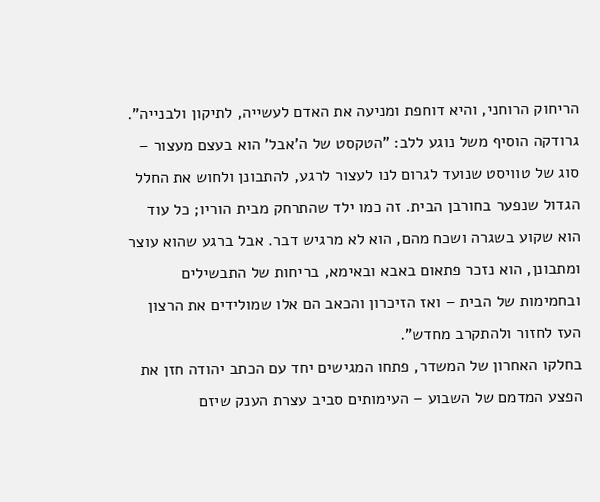הריחוק הרוחני, והיא דוחפת ומניעה את האדם לעשייה, לתיקון ולבנייה".
גרודקה הוסיף משל נוגע ללב: "הטקסט של ה'אבל' הוא בעצם מעצור – סוג של טוויסט שנועד לגרום לנו לעצור לרגע, להתבונן ולחוש את החלל הגדול שנפער בחורבן הבית. זה כמו ילד שהתרחק מבית הוריו; כל עוד הוא שקוע בשגרה ושכח מהם, הוא לא מרגיש דבר. אבל ברגע שהוא עוצר ומתבונן, הוא נזכר פתאום באבא ובאימא, בריחות של התבשילים ובחמימות של הבית – ואז הזיכרון והכאב הם אלו שמולידים את הרצון העז לחזור ולהתקרב מחדש".
בחלקו האחרון של המשדר, פתחו המגישים יחד עם הכתב יהודה חזן את הפצע המדמם של השבוע – העימותים סביב עצרת הענק שיזם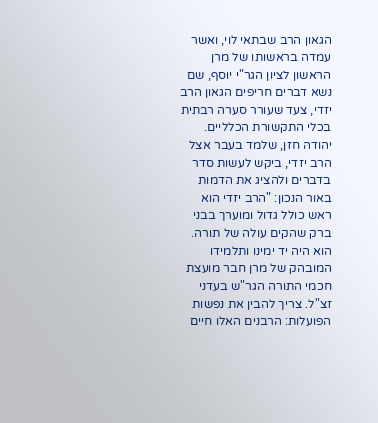הגאון הרב שבתאי לוי, ואשר עמדה בראשותו של מרן הראשון לציון הגר"י יוסף, שם נשא דברים חריפים הגאון הרב יזדי, צעד שעורר סערה רבתית בכלי התקשורת הכלליים.
יהודה חזן, שלמד בעבר אצל הרב יזדי, ביקש לעשות סדר בדברים ולהציג את הדמות באור הנכון: "הרב יזדי הוא ראש כולל גדול ומוערך בבני ברק שהקים עולה של תורה. הוא היה יד ימינו ותלמידו המובהק של מרן חבר מועצת חכמי התורה הגר"ש בעדני זצ"ל. צריך להבין את נפשות הפועלות: הרבנים האלו חיים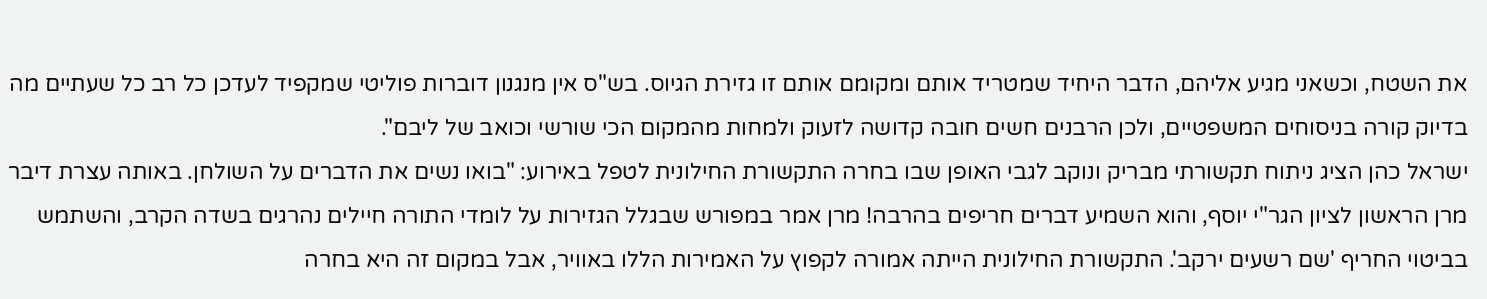את השטח, וכשאני מגיע אליהם, הדבר היחיד שמטריד אותם ומקומם אותם זו גזירת הגיוס. בש"ס אין מנגנון דוברות פוליטי שמקפיד לעדכן כל רב כל שעתיים מה בדיוק קורה בניסוחים המשפטיים, ולכן הרבנים חשים חובה קדושה לזעוק ולמחות מהמקום הכי שורשי וכואב של ליבם".
ישראל כהן הציג ניתוח תקשורתי מבריק ונוקב לגבי האופן שבו בחרה התקשורת החילונית לטפל באירוע: "בואו נשים את הדברים על השולחן. באותה עצרת דיבר מרן הראשון לציון הגר"י יוסף, והוא השמיע דברים חריפים בהרבה! מרן אמר במפורש שבגלל הגזירות על לומדי התורה חיילים נהרגים בשדה הקרב, והשתמש בביטוי החריף 'שם רשעים ירקב'. התקשורת החילונית הייתה אמורה לקפוץ על האמירות הללו באוויר, אבל במקום זה היא בחרה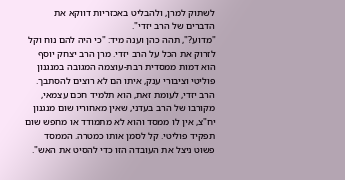לשתוק למרן, ולהבליט באכזריות דווקא את הדברים של הרב יזדי".
"מדוע?", תהה כהן וענה מיד: "כי היה להם נוח וקל לזרוק את הכל על הרב יזדי. מרן הרב יצחק יוסף הוא דמות ממסדית רבת-עוצמה המגובה במנגנון פוליטי וציבורי ענק, איתו הם לא רוצים להסתבך. הרב יזדי, לעומת זאת, הוא תלמיד חכם עצמאי, מקורבו של הרב בעדני, שאין מאחוריו שום מנגנון יח"צ, אין לו ממסד והוא לא מתמודד או מחפש שום תפקיד פוליטי. קל לסמן אותו כמטרה. הממסד פשוט ניצל את העובדה הזו כדי להסיט את האש".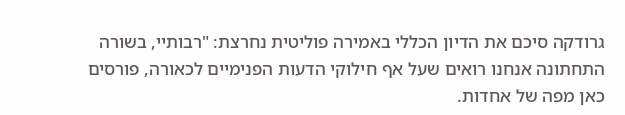גרודקה סיכם את הדיון הכללי באמירה פוליטית נחרצת: "רבותיי, בשורה התחתונה אנחנו רואים שעל אף חילוקי הדעות הפנימיים לכאורה, פורסים כאן מפה של אחדות.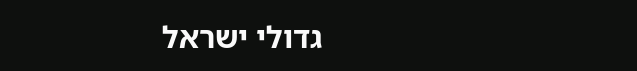גדולי ישראל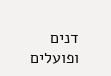דנים ופועלים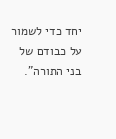יחד כדי לשמור על כבודם של בני התורה".